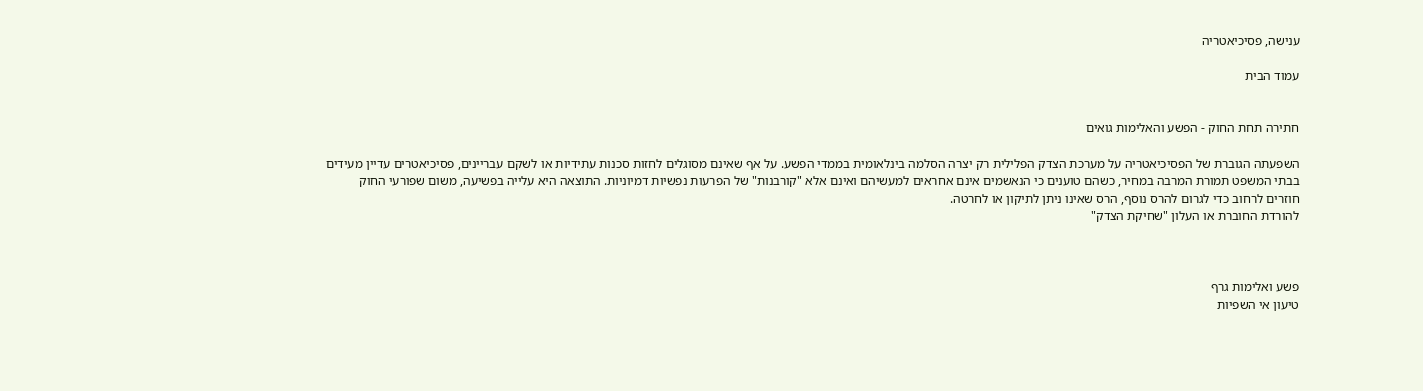ענישה, פסיכיאטריה

עמוד הבית


חתירה תחת החוק - הפשע והאלימות גואים

השפעתה הגוברת של הפסיכיאטריה על מערכת הצדק הפלילית רק יצרה הסלמה בינלאומית בממדי הפשע. על אף שאינם מסוגלים לחזות סכנות עתידיות או לשקם עבריינים, פסיכיאטרים עדיין מעידים בבתי המשפט תמורת המרבה במחיר, כשהם טוענים כי הנאשמים אינם אחראים למעשיהם ואינם אלא "קורבנות" של הפרעות נפשיות דמיוניות. התוצאה היא עלייה בפשיעה, משום שפורעי החוק חוזרים לרחוב כדי לגרום להרס נוסף, הרס שאינו ניתן לתיקון או לחרטה.
להורדת החוברת או העלון "שחיקת הצדק"



פשע ואלימות גרף
טיעון אי השפיות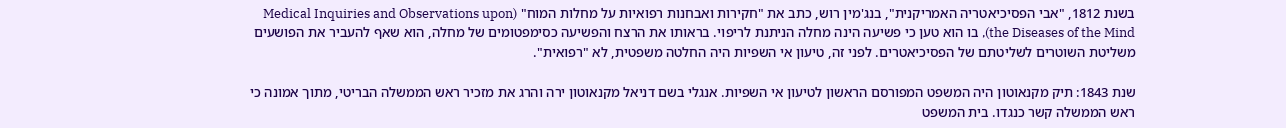בשנת 1812, "אבי הפסיכיאטריה האמריקנית", בנג'מין רוש, כתב את "חקירות ואבחנות רפואיות על מחלות המוח" (Medical Inquiries and Observations upon the Diseases of the Mind), בו הוא טען כי פשיעה הינה מחלה הניתנת לריפוי. בראותו את הרצח והפשיעה כסימפטומים של מחלה, הוא שאף להעביר את הפושעים משליטת השוטרים לשליטתם של הפסיכיאטרים. לפני זה, טיעון אי השפיות היה החלטה משפטית, לא "רפואית".

שנת 1843: תיק מקנאוטון היה המשפט המפורסם הראשון לטיעון אי השפיות. אנגלי בשם דניאל מקנאוטון ירה והרג את מזכיר ראש הממשלה הבריטי, מתוך אמונה כי ראש הממשלה קשר כנגדו. בית המשפט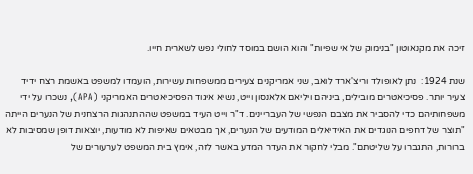זיכה את מקנאוטון "בנימוק של אי שפיות" והוא הושם במוסד לחולי נפש לשארית חייו.

שנת 1924:  נתן לאופולד וריצ'ארד לואב, שני אמריקנים צעירים ממשפחות עשירות, הועמדו למשפט באשמת רצח ידיד צעיר יותר. פסיכיאטרים מובילים, ביניהם ויליאם אלאנסון וייט, נשיא איגוד הפסיכיאטרים האמריקני (APA), נשכרו על ידי משפחותיהם כדי להסביר את מצבם הנפשי של העבריינים. ד"ר וייט העיד במשפט שההתנהגות הרצחנית של הנערים הייתה "תוצר של דחפים הנוגדים את האידיאלים המודעים של הנערים, אך מבטאים שאיפות לא מודעות, יוצאות דופן שמסיבות לא ברורות, התגברו על שליטתם". מבלי לחקור את העדר המדע באשר לזה, אימץ בית המשפט לערעורים של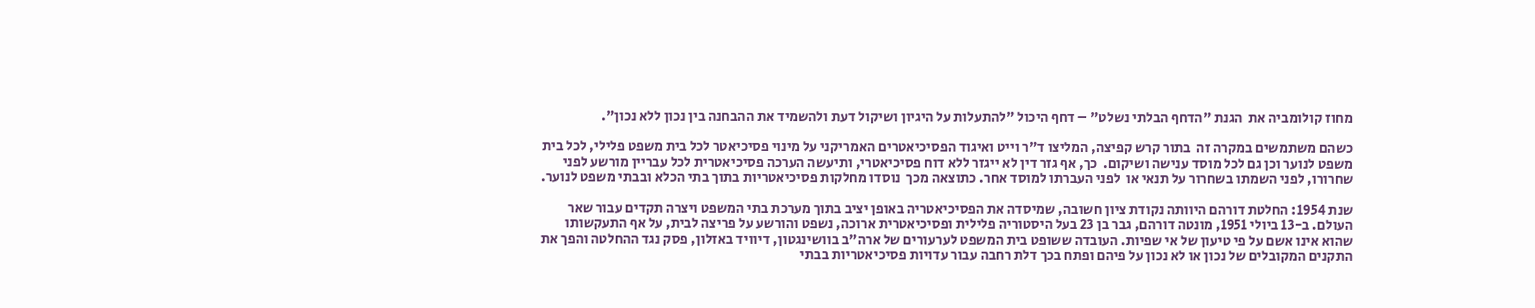מחוז קולומביה את  הגנת "הדחף הבלתי נשלט" – דחף היכול "להתעלות על היגיון ושיקול דעת ולהשמיד את ההבחנה בין נכון ללא נכון".

כשהם משתמשים במקרה זה  בתור קרש קפיצה, המליצו ד"ר וייט ואיגוד הפסיכיאטרים האמריקני על מינוי פסיכיאטר לכל בית משפט פלילי, לכל בית משפט לנוער וכן גם לכל מוסד ענישה ושיקום.  כך, אף גזר דין לא ייגזר ללא דוח פסיכיאטרי, ותיעשה הערכה פסיכיאטרית לכל עבריין מורשע לפני שחרורו, לפני השמתו בשחרור על תנאי או  לפני העברתו למוסד אחר. כתוצאה מכך  נוסדו מחלקות פסיכיאטריות בתוך בתי הכלא ובבתי משפט לנוער.

שנת 1954: החלטת דורהם היוותה נקודת ציון חשובה, שמיסדה את הפסיכיאטריה באופן יציב בתוך מערכת בתי המשפט ויצרה תקדים עבור שאר העולם. ב-13 ביולי 1951, מונטה דורהם, גבר בן 23 בעל היסטוריה פלילית ופסיכיאטרית ארוכה, נשפט והורשע על פריצה לבית, על אף התעקשותו שהוא אינו אשם על פי טיעון של אי שפיות. העובדה ששופט בית המשפט לערעורים של ארה"ב בוושינגטון, דיוויד באזלון, פסק נגד ההחלטה והפך את התקנים המקובלים של נכון או לא נכון על פיהם ופתח בכך דלת רחבה עבור עדויות פסיכיאטריות בבתי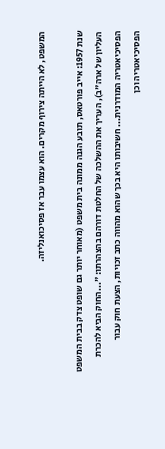המשפט, לא הייתה צירוף מקרים. הוא עצמו עבר אז פסיכואנליזה.

שנת 1957: אייב פורטאס, תובע הגנה ממונה בית משפט (מאוחר יותר גם שופט צדק בבית המשפט העליון של ארה"ב), העריך את ההשלכה של החלטת דורהם בהצהרתו: "...החוק הביא להכרת הפסיכיאטריה המודרנית... חשיבותו היא בכך שהוא מהווה כתב זכויות, הצעת חוק עבור הפסיכיאטריה וכן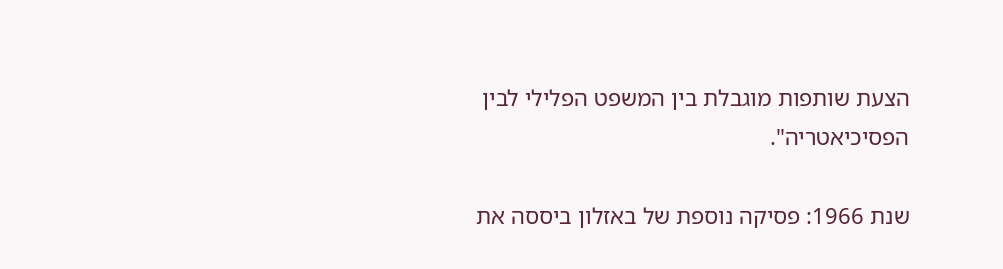הצעת שותפות מוגבלת בין המשפט הפלילי לבין הפסיכיאטריה".

שנת 1966: פסיקה נוספת של באזלון ביססה את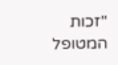"זכות המטופל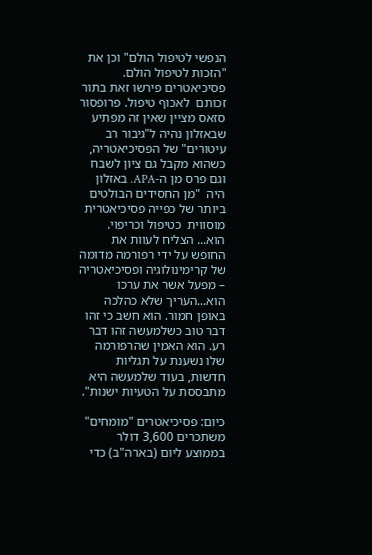הנפשי לטיפול הולם" וכן את "הזכות לטיפול הולם. פסיכיאטרים פירשו זאת בתור זכותם  לאכוף טיפול. פרופסור סזאס מציין שאין זה מפתיע שבאזלון נהיה ל"גיבור רב עיטורים" של הפסיכיאטריה, כשהוא מקבל גם ציון לשבח וגם פרס מן ה-APA. באזלון היה  "מן החסידים הבולטים ביותר של כפייה פסיכיאטרית מוסווית  כטיפול וכריפוי. הוא... הצליח לעוות את החופש על ידי רפורמה מדומה של קרימינולוגיה ופסיכיאטריה – מפעל אשר את ערכו הוא...העריך שלא כהלכה באופן חמור. הוא חשב כי זהו דבר טוב כשלמעשה זהו דבר רע. הוא האמין שהרפורמה שלו נשענת על תגליות חדשות, בעוד שלמעשה היא מתבססת על הטעיות ישנות".

כיום: פסיכיאטרים "מומחים" משתכרים 3,600 דולר בממוצע ליום (בארה"ב) כדי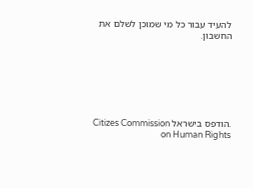להעיד עבור כל מי שמוכן לשלם את החשבון.







.הודפס בישראל Citizes Commission on Human Rights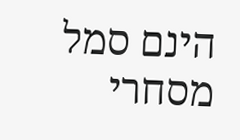הינם סמל מסחרי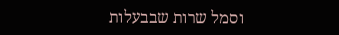וסמל שרות שבבעלות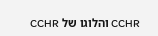CCHR והלוגו של CCHR